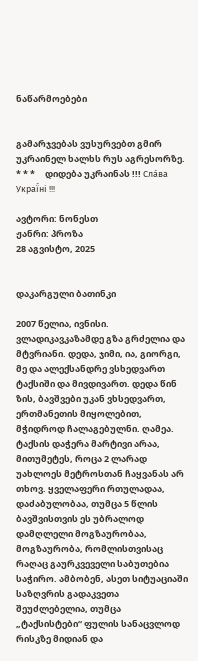ნაწარმოებები


გამარჯვებას ვუსურვებთ გმირ უკრაინელ ხალხს რუს აგრესორზე.     * * *     დიდება უკრაინას !!! Сла́ва Украї́ні !!!

ავტორი: ნონესთ
ჟანრი: პროზა
28 აგვისტო, 2025


დაკარგული ბათინკი

2007 წელია, ივნისი. ვლადიკავკაზამდე გზა გრძელია და მტვრიანი. დედა, ჯიმი, ია, გიორგი, მე და ალექსანდრე ვსხედვართ ტაქსიში და მივდივართ. დედა წინ ზის, ბავშვები უკან ვხსედვართ, ერთმანეთის მიყოლებით, მჭიდროდ ჩალაგებულნი. ღამეა. ტაქსის დაჭერა მარტივი არაა, მითუმეტეს, როცა 2 ლარად უახლოეს მეტროსთან ჩაყვანას არ თხოვ. ყველაფერი რთულადაა, დაძაბულობაა, თუმცა 5 წლის ბავშვისთვის ეს უბრალოდ დამღლელი მოგზაურობაა, მოგზაურობა, რომლისთვისაც რაღაც გაურკვეველი საბუთებია საჭირო. ამბობენ, ასეთ სიტუაციაში საზღვრის გადაკვეთა შეუძლებელია, თუმცა „ტაქსისტები“ ფულის სანაცვლოდ რისკზე მიდიან და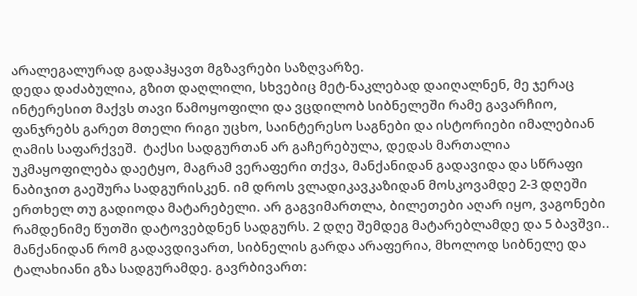არალეგალურად გადაჰყავთ მგზავრები საზღვარზე.
დედა დაძაბულია, გზით დაღლილი, სხვებიც მეტ-ნაკლებად დაიღალნენ, მე ჯერაც ინტერესით მაქვს თავი წამოყოფილი და ვცდილობ სიბნელეში რამე გავარჩიო, ფანჯრებს გარეთ მთელი რიგი უცხო, საინტერესო საგნები და ისტორიები იმალებიან ღამის საფარქვეშ.  ტაქსი სადგურთან არ გაჩერებულა, დედას მართალია უკმაყოფილება დაეტყო, მაგრამ ვერაფერი თქვა, მანქანიდან გადავიდა და სწრაფი ნაბიჯით გაეშურა სადგურისკენ. იმ დროს ვლადიკავკაზიდან მოსკოვამდე 2-3 დღეში ერთხელ თუ გადიოდა მატარებელი. არ გაგვიმართლა, ბილეთები აღარ იყო, ვაგონები რამდენიმე წუთში დატოვებდნენ სადგურს. 2 დღე შემდეგ მატარებლამდე და 5 ბავშვი..
მანქანიდან რომ გადავდივართ, სიბნელის გარდა არაფერია, მხოლოდ სიბნელე და ტალახიანი გზა სადგურამდე. გავრბივართ: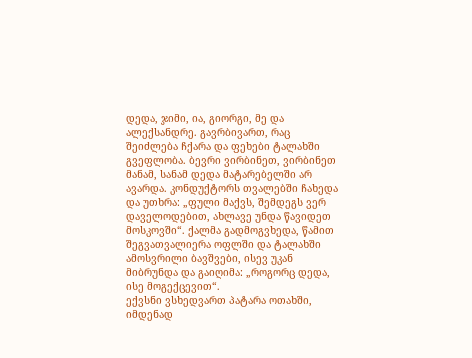დედა, ჯიმი, ია, გიორგი, მე და ალექსანდრე. გავრბივართ, რაც შეიძლება ჩქარა და ფეხები ტალახში გვეფლობა. ბევრი ვირბინეთ, ვირბინეთ მანამ, სანამ დედა მატარებელში არ ავარდა. კონდუქტორს თვალებში ჩახედა და უთხრა: „ფული მაქვს, შემდეგს ვერ დაველოდებით, ახლავე უნდა წავიდეთ მოსკოვში“. ქალმა გადმოგვხედა, წამით შეგვათვალიერა ოფლში და ტალახში ამოსვრილი ბავშვები, ისევ უკან მიბრუნდა და გაიღიმა: „როგორც დედა, ისე მოგექცევით“.
ექვსნი ვსხედვართ პატარა ოთახში, იმდენად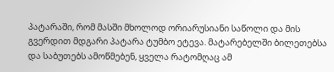პატარაში, რომ მასში მხოლოდ ორიარუსიანი საწოლი და მის გვერდით მდგარი პატარა ტუმბო ეტევა. მატარებელში ბილეთებსა და საბუთებს ამოწმებენ, ყველა რატომღაც ამ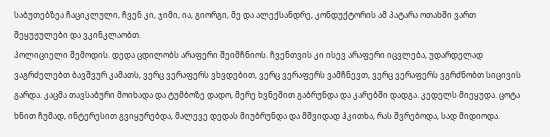საბუთებზეა ჩაციკლული, ჩვენ კი, ჯიმი, ია, გიორგი, მე და ალექსანდრე, კონდუქტორის ამ პატარა ოთახში ვართ შეყუჟულები და ვკინკლაობთ.
პოლიციელი შემოდის. დედა ცდილობს არაფერი შეიმჩნიოს. ჩვენთვის კი ისევ არაფერი იცვლება, უდარდელად ვაგრძელებთ ბავშვურ კამათს, ვერც ვერაფერს ვხვდებით, ვერც ვერაფერს ვამჩნევთ, ვერც ვერაფერს ვგრძნობთ სიცივის გარდა. კაცმა თავსაბური მოიხადა და ტუმბოზე დადო, მერე ხვნეშით გაბრუნდა და კარებში დადგა. კედელს მიეყუდა. ცოტა ხნით ჩუმად, ინტერესით გვიყურებდა, მალევე დედას მიუბრუნდა და მშვიდად ჰკითხა, რას შვრებოდა, სად მიდიოდა.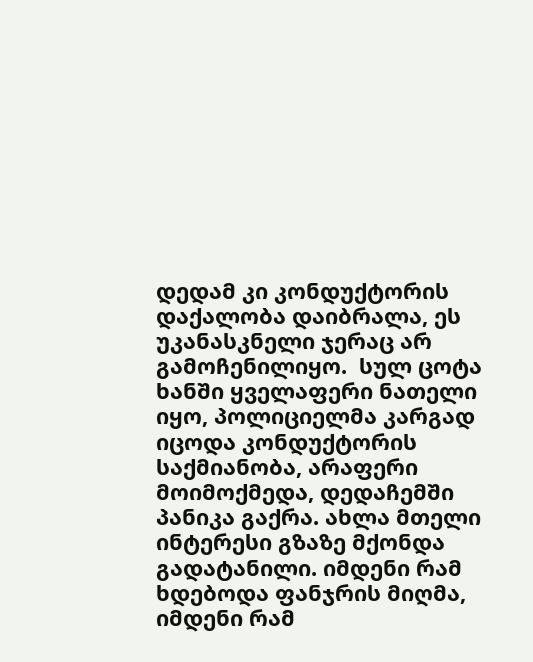დედამ კი კონდუქტორის დაქალობა დაიბრალა, ეს უკანასკნელი ჯერაც არ გამოჩენილიყო.  სულ ცოტა ხანში ყველაფერი ნათელი იყო, პოლიციელმა კარგად იცოდა კონდუქტორის საქმიანობა, არაფერი მოიმოქმედა, დედაჩემში პანიკა გაქრა. ახლა მთელი ინტერესი გზაზე მქონდა გადატანილი. იმდენი რამ ხდებოდა ფანჯრის მიღმა, იმდენი რამ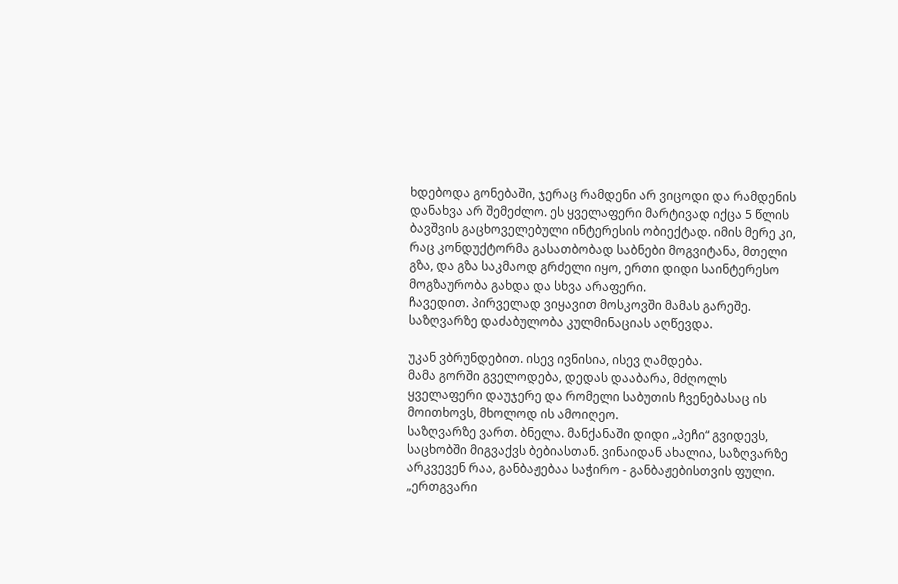ხდებოდა გონებაში, ჯერაც რამდენი არ ვიცოდი და რამდენის დანახვა არ შემეძლო. ეს ყველაფერი მარტივად იქცა 5 წლის ბავშვის გაცხოველებული ინტერესის ობიექტად. იმის მერე კი, რაც კონდუქტორმა გასათბობად საბნები მოგვიტანა, მთელი გზა, და გზა საკმაოდ გრძელი იყო, ერთი დიდი საინტერესო მოგზაურობა გახდა და სხვა არაფერი.
ჩავედით. პირველად ვიყავით მოსკოვში მამას გარეშე. საზღვარზე დაძაბულობა კულმინაციას აღწევდა.

უკან ვბრუნდებით. ისევ ივნისია, ისევ ღამდება.
მამა გორში გველოდება, დედას დააბარა, მძღოლს ყველაფერი დაუჯერე და რომელი საბუთის ჩვენებასაც ის მოითხოვს, მხოლოდ ის ამოიღეო.
საზღვარზე ვართ. ბნელა. მანქანაში დიდი „პეჩი“ გვიდევს, საცხობში მიგვაქვს ბებიასთან. ვინაიდან ახალია, საზღვარზე არკვევენ რაა, განბაჟებაა საჭირო - განბაჟებისთვის ფული. „ერთგვარი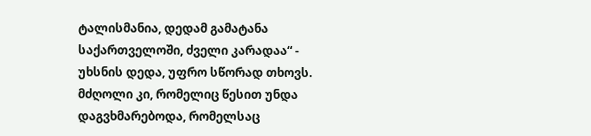ტალისმანია, დედამ გამატანა საქართველოში, ძველი კარადაა“ - უხსნის დედა, უფრო სწორად თხოვს. მძღოლი კი, რომელიც წესით უნდა დაგვხმარებოდა, რომელსაც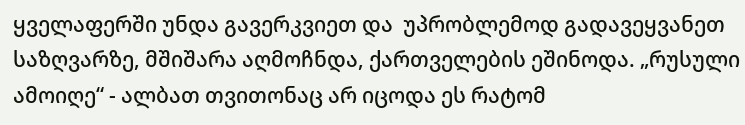ყველაფერში უნდა გავერკვიეთ და  უპრობლემოდ გადავეყვანეთ საზღვარზე, მშიშარა აღმოჩნდა, ქართველების ეშინოდა. „რუსული ამოიღე“ - ალბათ თვითონაც არ იცოდა ეს რატომ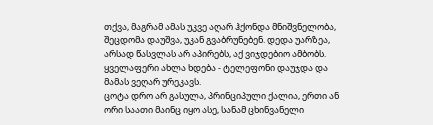თქვა, მაგრამ ამას უკვე აღარ ჰქონდა მნიშვნელობა, შეცდომა დაუშვა, უკან გვაბრუნებენ. დედა უარზეა, არსად წასვლას არ აპირებს, აქ ვიჯდებიო ამბობს. ყველაფერი ახლა ხდება - ტელეფონი დაუჯდა და მამას ვეღარ ურეკავს.
ცოტა დრო არ გასულა, პრინციპული ქალია, ერთი ან ორი საათი მაინც იყო ასე, სანამ ცხინვანელი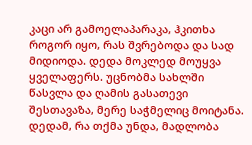კაცი არ გამოელაპარაკა, ჰკითხა როგორ იყო, რას შვრებოდა და სად მიდიოდა. დედა მოკლედ მოუყვა ყველაფერს. უცნობმა სახლში წასვლა და ღამის გასათევი შესთავაზა, მერე საჭმელიც მოიტანა. დედამ, რა თქმა უნდა, მადლობა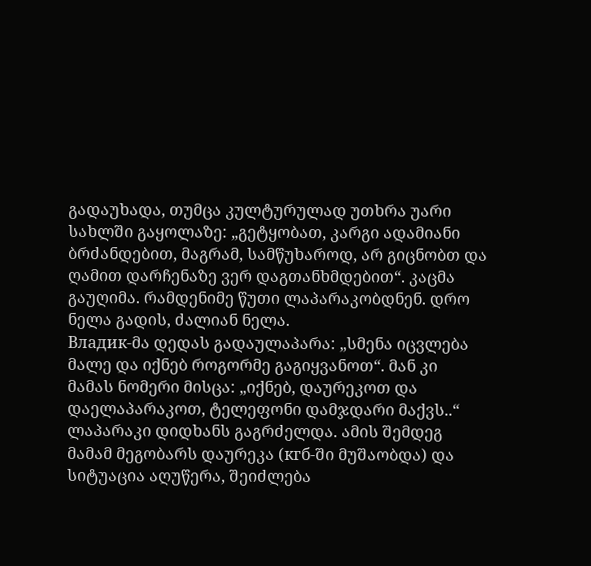გადაუხადა, თუმცა კულტურულად უთხრა უარი სახლში გაყოლაზე: „გეტყობათ, კარგი ადამიანი ბრძანდებით, მაგრამ, სამწუხაროდ, არ გიცნობთ და ღამით დარჩენაზე ვერ დაგთანხმდებით“. კაცმა გაუღიმა. რამდენიმე წუთი ლაპარაკობდნენ. დრო ნელა გადის, ძალიან ნელა.
Владик-მა დედას გადაულაპარა: „სმენა იცვლება მალე და იქნებ როგორმე გაგიყვანოთ“. მან კი მამას ნომერი მისცა: „იქნებ, დაურეკოთ და დაელაპარაკოთ, ტელეფონი დამჯდარი მაქვს..“ ლაპარაკი დიდხანს გაგრძელდა. ამის შემდეგ მამამ მეგობარს დაურეკა (кгб-ში მუშაობდა) და სიტუაცია აღუწერა, შეიძლება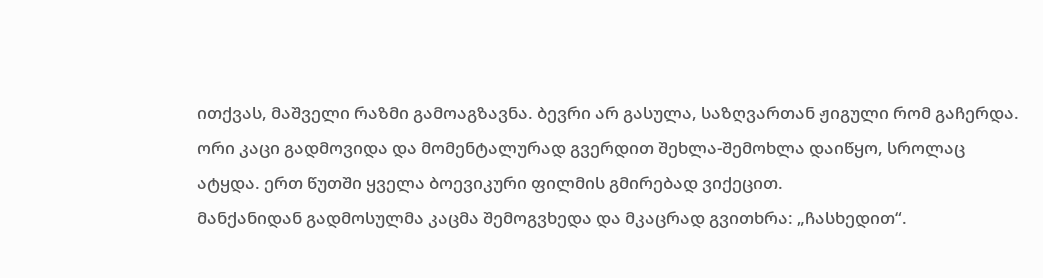ითქვას, მაშველი რაზმი გამოაგზავნა. ბევრი არ გასულა, საზღვართან ჟიგული რომ გაჩერდა. ორი კაცი გადმოვიდა და მომენტალურად გვერდით შეხლა-შემოხლა დაიწყო, სროლაც ატყდა. ერთ წუთში ყველა ბოევიკური ფილმის გმირებად ვიქეცით.
მანქანიდან გადმოსულმა კაცმა შემოგვხედა და მკაცრად გვითხრა: „ჩასხედით“.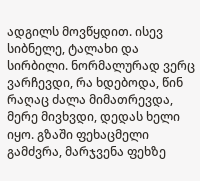ადგილს მოვწყდით. ისევ სიბნელე, ტალახი და სირბილი. ნორმალურად ვერც ვარჩევდი, რა ხდებოდა, წინ რაღაც ძალა მიმათრევდა, მერე მივხვდი, დედას ხელი იყო. გზაში ფეხაცმელი გამძვრა, მარჯვენა ფეხზე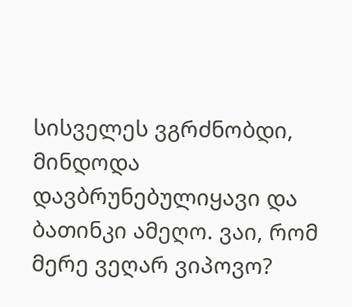სისველეს ვგრძნობდი, მინდოდა დავბრუნებულიყავი და ბათინკი ამეღო. ვაი, რომ მერე ვეღარ ვიპოვო?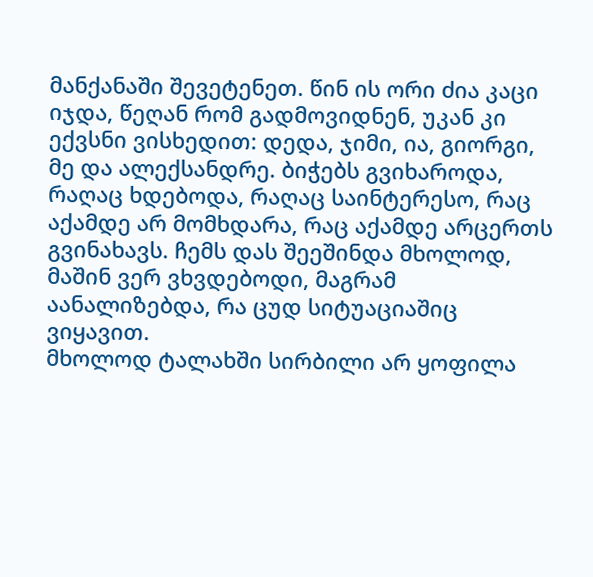მანქანაში შევეტენეთ. წინ ის ორი ძია კაცი იჯდა, წეღან რომ გადმოვიდნენ, უკან კი ექვსნი ვისხედით: დედა, ჯიმი, ია, გიორგი, მე და ალექსანდრე. ბიჭებს გვიხაროდა, რაღაც ხდებოდა, რაღაც საინტერესო, რაც აქამდე არ მომხდარა, რაც აქამდე არცერთს გვინახავს. ჩემს დას შეეშინდა მხოლოდ, მაშინ ვერ ვხვდებოდი, მაგრამ აანალიზებდა, რა ცუდ სიტუაციაშიც ვიყავით.
მხოლოდ ტალახში სირბილი არ ყოფილა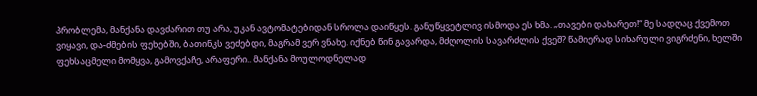პრობლემა, მანქანა დავძარით თუ არა, უკან ავტომატებიდან სროლა დაიწყეს. განუწყვეტლივ ისმოდა ეს ხმა. „თავები დახარეთ!“ მე სადღაც ქვემოთ ვიყავი, და-ძმების ფეხებში, ბათინკს ვეძებდი, მაგრამ ვერ ვნახე. იქნებ წინ გავარდა, მძღოლის სავარძლის ქვეშ? წამიერად სიხარული ვიგრძენი, ხელში ფეხსაცმელი მომყვა, გამოვქაჩე, არაფერი.. მანქანა მოულოდნელად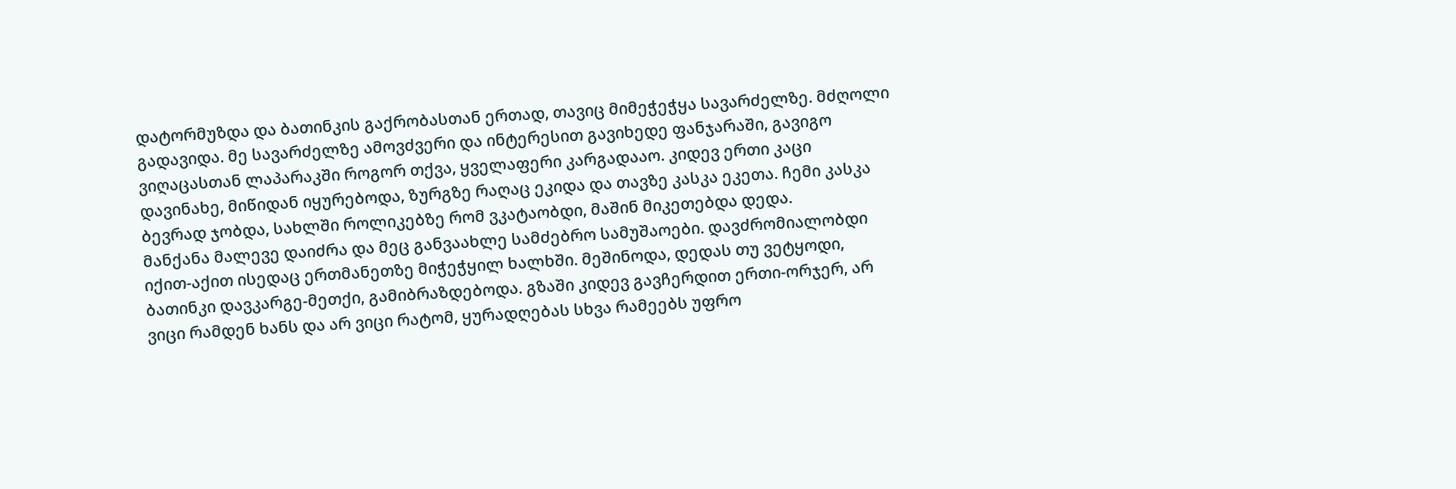დატორმუზდა და ბათინკის გაქრობასთან ერთად, თავიც მიმეჭეჭყა სავარძელზე. მძღოლი გადავიდა. მე სავარძელზე ამოვძვერი და ინტერესით გავიხედე ფანჯარაში, გავიგო ვიღაცასთან ლაპარაკში როგორ თქვა, ყველაფერი კარგადააო. კიდევ ერთი კაცი დავინახე, მიწიდან იყურებოდა, ზურგზე რაღაც ეკიდა და თავზე კასკა ეკეთა. ჩემი კასკა ბევრად ჯობდა, სახლში როლიკებზე რომ ვკატაობდი, მაშინ მიკეთებდა დედა.
მანქანა მალევე დაიძრა და მეც განვაახლე სამძებრო სამუშაოები. დავძრომიალობდი იქით-აქით ისედაც ერთმანეთზე მიჭეჭყილ ხალხში. მეშინოდა, დედას თუ ვეტყოდი, ბათინკი დავკარგე-მეთქი, გამიბრაზდებოდა. გზაში კიდევ გავჩერდით ერთი-ორჯერ, არ ვიცი რამდენ ხანს და არ ვიცი რატომ, ყურადღებას სხვა რამეებს უფრო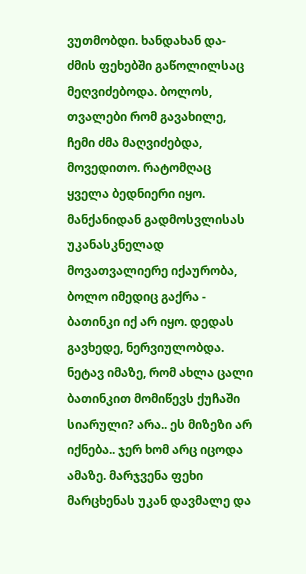ვუთმობდი. ხანდახან და-ძმის ფეხებში გაწოლილსაც მეღვიძებოდა. ბოლოს, თვალები რომ გავახილე, ჩემი ძმა მაღვიძებდა, მოვედითო. რატომღაც ყველა ბედნიერი იყო.
მანქანიდან გადმოსვლისას უკანასკნელად მოვათვალიერე იქაურობა, ბოლო იმედიც გაქრა - ბათინკი იქ არ იყო. დედას გავხედე, ნერვიულობდა. ნეტავ იმაზე, რომ ახლა ცალი ბათინკით მომიწევს ქუჩაში სიარული? არა.. ეს მიზეზი არ იქნება.. ჯერ ხომ არც იცოდა ამაზე. მარჯვენა ფეხი მარცხენას უკან დავმალე და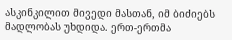ასკინკილით მივედი მასთან, იმ ბიძიებს მადლობას უხდიდა. ერთ-ერთმა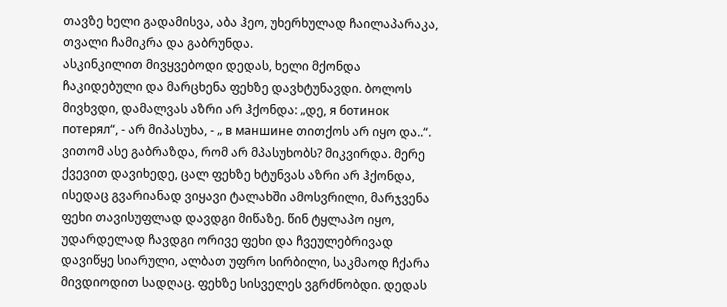თავზე ხელი გადამისვა, აბა ჰეო, უხერხულად ჩაილაპარაკა, თვალი ჩამიკრა და გაბრუნდა.
ასკინკილით მივყვებოდი დედას, ხელი მქონდა ჩაკიდებული და მარცხენა ფეხზე დავხტუნავდი. ბოლოს მივხვდი, დამალვას აზრი არ ჰქონდა: „დე, я ботинок потерял“, - არ მიპასუხა, - „ в маншине თითქოს არ იყო და..“.  ვითომ ასე გაბრაზდა, რომ არ მპასუხობს? მიკვირდა. მერე ქვევით დავიხედე, ცალ ფეხზე ხტუნვას აზრი არ ჰქონდა, ისედაც გვარიანად ვიყავი ტალახში ამოსვრილი, მარჯვენა ფეხი თავისუფლად დავდგი მიწაზე. წინ ტყლაპო იყო, უდარდელად ჩავდგი ორივე ფეხი და ჩვეულებრივად დავიწყე სიარული, ალბათ უფრო სირბილი, საკმაოდ ჩქარა მივდიოდით სადღაც. ფეხზე სისველეს ვგრძნობდი. დედას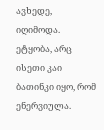ავხედე, იღიმოდა. ეტყობა, არც ისეთი კაი ბათინკი იყო, რომ ენერვიულა.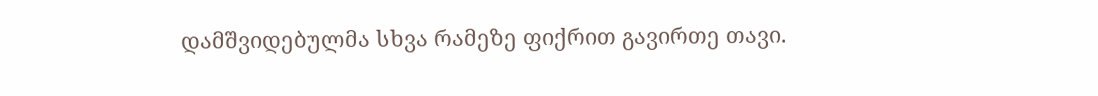დამშვიდებულმა სხვა რამეზე ფიქრით გავირთე თავი.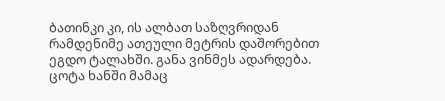ბათინკი კი, ის ალბათ საზღვრიდან რამდენიმე ათეული მეტრის დაშორებით ეგდო ტალახში. განა ვინმეს ადარდება.
ცოტა ხანში მამაც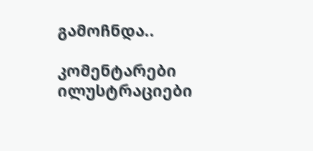გამოჩნდა..

კომენტარები ილუსტრაციები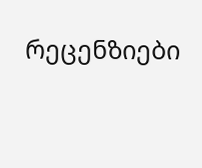რეცენზიები